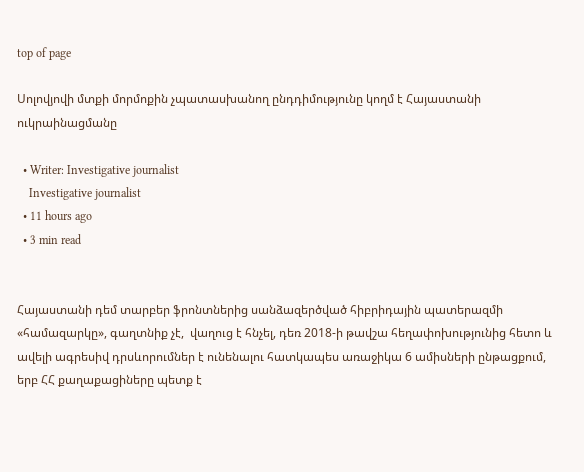top of page

Սոլովյովի մտքի մորմոքին չպատասխանող ընդդիմությունը կողմ է Հայաստանի ուկրաինացմանը

  • Writer: Investigative journalist
    Investigative journalist
  • 11 hours ago
  • 3 min read


Հայաստանի դեմ տարբեր ֆրոնտներից սանձազերծված հիբրիդային պատերազմի  «համազարկը», գաղտնիք չէ,  վաղուց է հնչել, դեռ 2018-ի թավշա հեղափոխությունից հետո և ավելի ագրեսիվ դրսևորումներ է ունենալու հատկապես առաջիկա 6 ամիսների ընթացքում, երբ ՀՀ քաղաքացիները պետք է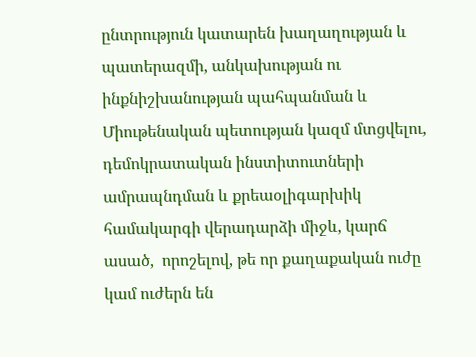ընտրություն կատարեն խաղաղության և պատերազմի, անկախության ու ինքնիշխանության պահպանման և Միութենական պետության կազմ մտցվելու, դեմոկրատական ինստիտուտների ամրապնդման և քրեաօլիգարխիկ համակարգի վերադարձի միջև, կարճ ասած,  որոշելով, թե որ քաղաքական ուժը կամ ուժերն են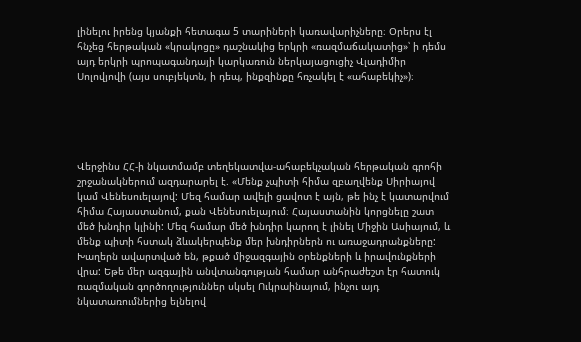լինելու իրենց կյանքի հետագա 5 տարիների կառավարիչները։ Օրերս էլ հնչեց հերթական «կրակոցը» դաշնակից երկրի «ռազմաճակատից»՝ ի դեմս այդ երկրի պրոպագանդայի կարկառուն ներկայացուցիչ Վլադիմիր Սոլովյովի (այս սուբյեկտն, ի դեպ, ինքզինքը հռչակել է «ահաբեկիչ»)։





Վերջինս ՀՀ-ի նկատմամբ տեղեկատվա-ահաբեկչական հերթական գրոհի շրջանակներում ազդարարել է. «Մենք չպիտի հիմա զբաղվենք Սիրիայով կամ Վենեսուելայով: Մեզ համար ավելի ցավոտ է այն, թե ինչ է կատարվում հիմա Հայաստանում, քան Վենեսուելայում։ Հայաստանին կորցնելը շատ մեծ խնդիր կլինի: Մեզ համար մեծ խնդիր կարող է լինել Միջին Ասիայում, և մենք պիտի հստակ ձևակերպենք մեր խնդիրներն ու առաջադրանքները: Խաղերն ավարտված են, թքած միջազգային օրենքների և իրավունքների վրա: Եթե մեր ազգային անվտանգության համար անհրաժեշտ էր հատուկ ռազմական գործողություններ սկսել Ուկրաինայում, ինչու այդ նկատառումներից ելնելով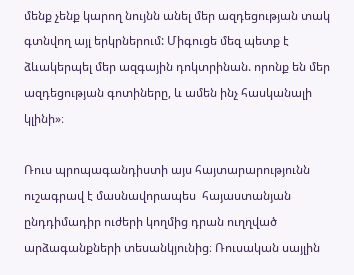մենք չենք կարող նույնն անել մեր ազդեցության տակ գտնվող այլ երկրներում: Միգուցե մեզ պետք է ձևակերպել մեր ազգային դոկտրինան. որոնք են մեր ազդեցության գոտիները, և ամեն ինչ հասկանալի կլինի»։

Ռուս պրոպագանդիստի այս հայտարարությունն ուշագրավ է մասնավորապես  հայաստանյան ընդդիմադիր ուժերի կողմից դրան ուղղված արձագանքների տեսանկյունից։ Ռուսական սայլին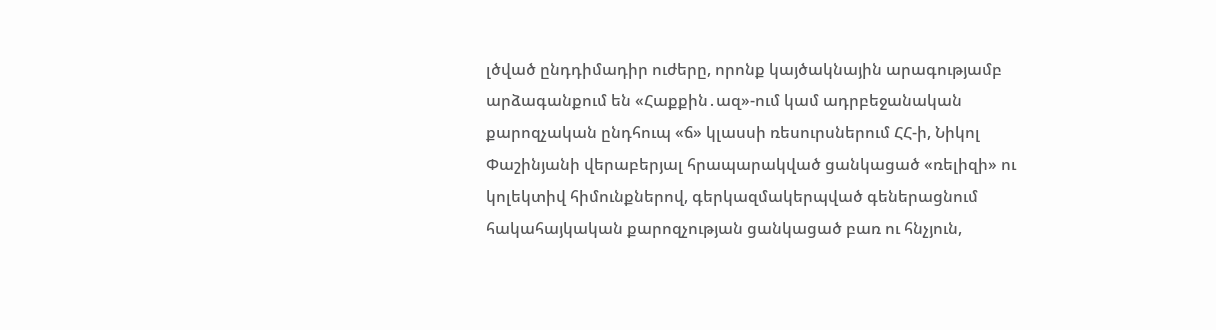լծված ընդդիմադիր ուժերը, որոնք կայծակնային արագությամբ արձագանքում են «Հաքքին․ազ»-ում կամ ադրբեջանական քարոզչական ընդհուպ «ճ» կլասսի ռեսուրսներում ՀՀ-ի, Նիկոլ Փաշինյանի վերաբերյալ հրապարակված ցանկացած «ռելիզի» ու կոլեկտիվ հիմունքներով, գերկազմակերպված գեներացնում հակահայկական քարոզչության ցանկացած բառ ու հնչյուն,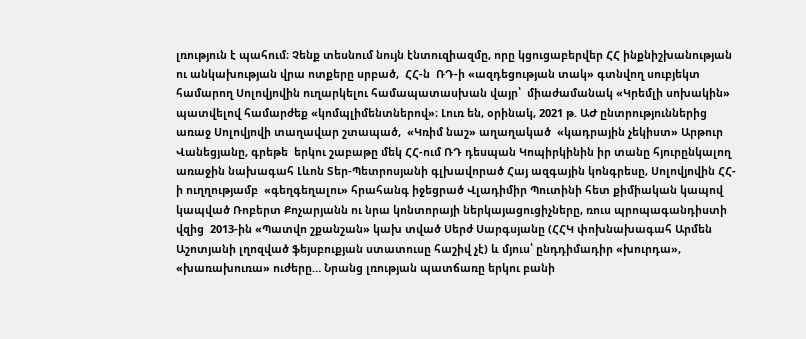լռություն է պահում։ Չենք տեսնում նույն էնտուզիազմը, որը կցուցաբերվեր ՀՀ ինքնիշխանության ու անկախության վրա ոտքերը սրբած,  ՀՀ-ն  ՌԴ-ի «ազդեցության տակ» գտնվող սուբյեկտ համարող Սոլովյովին ուղարկելու համապատասխան վայր՝  միաժամանակ «Կրեմլի սոխակին» պատվելով համարժեք «կոմպլիմենտներով»։ Լուռ են, օրինակ, 2021 թ. ԱԺ ընտրություններից առաջ Սոլովյովի տաղավար շտապած,  «Կռիմ նաշ» աղաղակած  «կադրային չեկիստ» Արթուր Վանեցյանը, գրեթե  երկու շաբաթը մեկ ՀՀ-ում ՌԴ դեսպան Կոպիրկինին իր տանը հյուրընկալող առաջին նախագահ Լևոն Տեր-Պետրոսյանի գլխավորած Հայ ազգային կոնգրեսը, Սոլովյովին ՀՀ-ի ուղղությամբ  «գեղգեղալու» հրահանգ իջեցրած Վլադիմիր Պուտինի հետ քիմիական կապով կապված Ռոբերտ Քոչարյանն ու նրա կոնտորայի ներկայացուցիչները, ռուս պրոպագանդիստի վզից  2013-ին «Պատվո շքանշան» կախ տված Սերժ Սարգսյանը (ՀՀԿ փոխնախագահ Արմեն Աշոտյանի լղոզված ֆեյսբուքյան ստատուսը հաշիվ չէ) և մյուս՝ ընդդիմադիր «խուրդա», «խառախուռա» ուժերը… Նրանց լռության պատճառը երկու բանի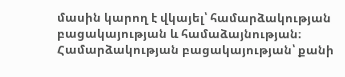մասին կարող է վկայել՝ համարձակության բացակայության և համաձայնության։  Համարձակության բացակայության՝ քանի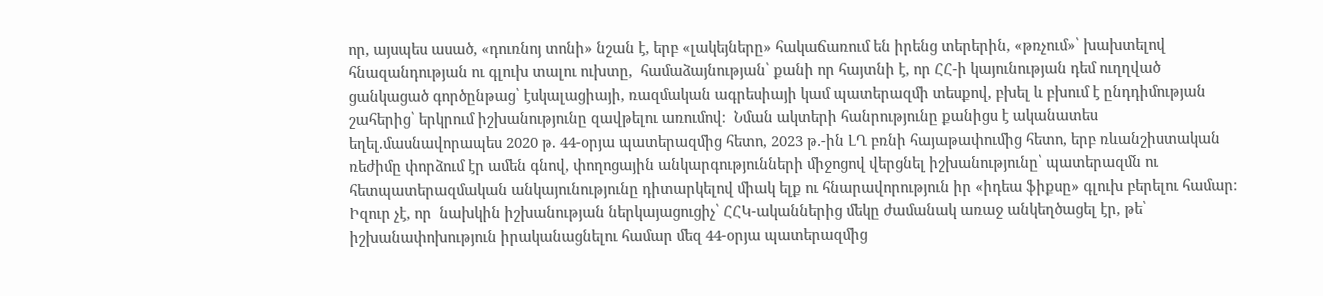որ, այսպես ասած, «դուռնոյ տոնի» նշան է, երբ «լակեյները» հակաճառում են իրենց տերերին, «թռչում»՝ խախտելով հնազանդության ու գլուխ տալու ուխտը,  համաձայնության՝ քանի որ հայտնի է, որ ՀՀ-ի կայունության դեմ ուղղված ցանկացած գործընթաց՝ էսկալացիայի, ռազմական ագրեսիայի կամ պատերազմի տեսքով, բխել և բխում է ընդդիմության շահերից՝ երկրում իշխանությունը զավթելու առումով։  Նման ակտերի հանրությունը քանիցս է ականատես եղել.մասնավորապես 2020 թ. 44-օրյա պատերազմից հետո, 2023 թ․-ին ԼՂ բռնի հայաթափումից հետո, երբ ռևանշիստական ռեժիմը փորձում էր ամեն գնով, փողոցային անկարգությունների միջոցով վերցնել իշխանությունը՝ պատերազմն ու հետպատերազմական անկայունությունը դիտարկելով միակ ելք ու հնարավորություն իր «իդեա ֆիքսը» գլուխ բերելու համար։ Իզուր չէ, որ  նախկին իշխանության ներկայացուցիչ՝ ՀՀԿ-ականներից մեկը ժամանակ առաջ անկեղծացել էր, թե՝  իշխանափոխություն իրականացնելու համար մեզ 44-օրյա պատերազմից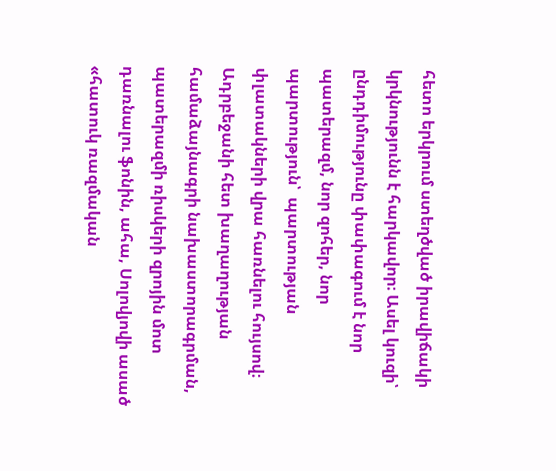հետո երկրում ստեղծված իրավիճակի կրկնությունն է հարկավոր։ Ասել կուզի՝ ընդդիմությունը փափագում է նոր պատերազմ, նոր զոհեր, նոր պարտություն՝  պարտության փլատակների վրա հառնելու հույսով։ Ադրբեջանի հետ խաղաղության համաձայնագրի նախաստորագրման, պատերազմի ռիսկերի զրոյին մոտ դառնալու ֆոնին, ահա, Սոլովյովի ասած «հատուկ ռազմական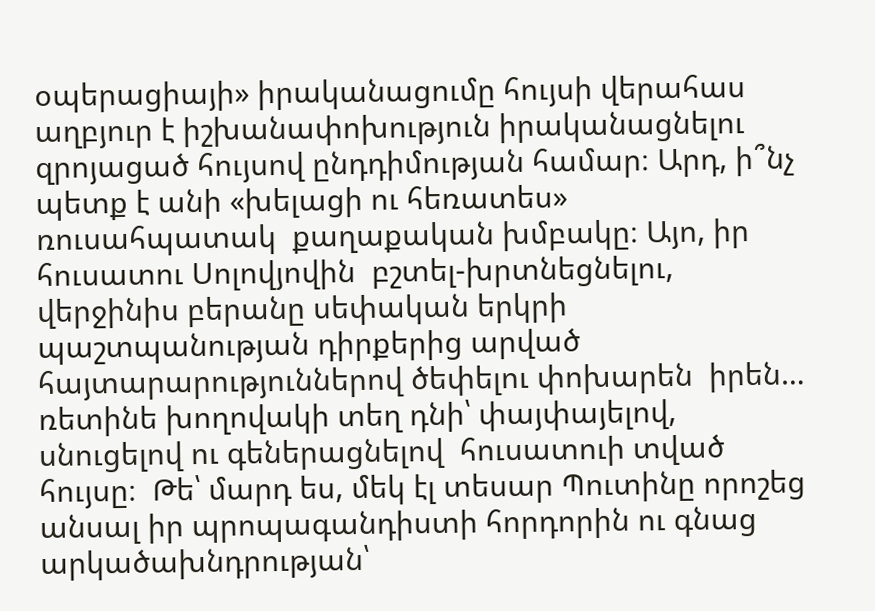օպերացիայի» իրականացումը հույսի վերահաս  աղբյուր է իշխանափոխություն իրականացնելու զրոյացած հույսով ընդդիմության համար։ Արդ, ի՞նչ պետք է անի «խելացի ու հեռատես» ռուսահպատակ  քաղաքական խմբակը։ Այո, իր հուսատու Սոլովյովին  բշտել-խրտնեցնելու,  վերջինիս բերանը սեփական երկրի պաշտպանության դիրքերից արված հայտարարություններով ծեփելու փոխարեն  իրեն… ռետինե խողովակի տեղ դնի՝ փայփայելով, սնուցելով ու գեներացնելով  հուսատուի տված հույսը։  Թե՝ մարդ ես, մեկ էլ տեսար Պուտինը որոշեց անսալ իր պրոպագանդիստի հորդորին ու գնաց  արկածախնդրության՝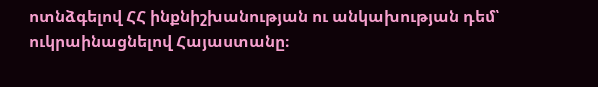ոտնձգելով ՀՀ ինքնիշխանության ու անկախության դեմ՝  ուկրաինացնելով Հայաստանը։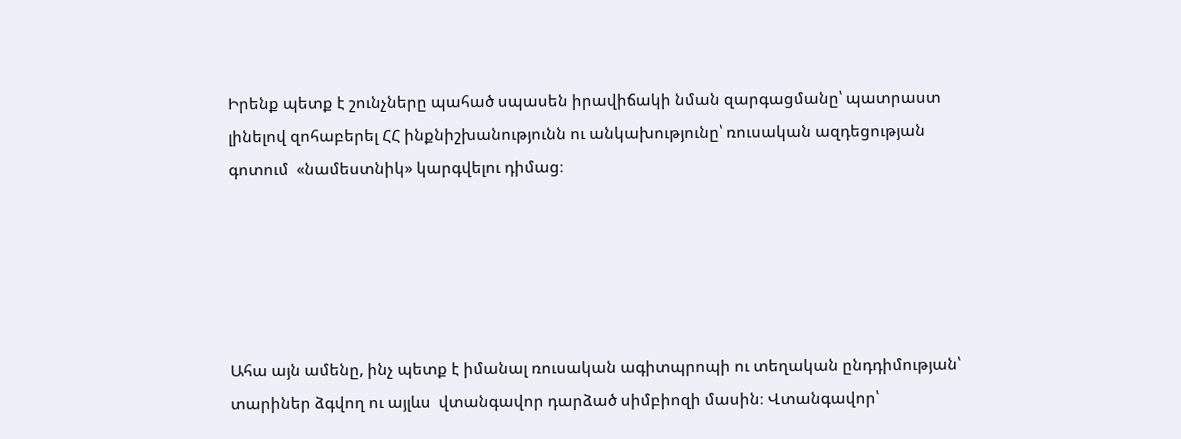Իրենք պետք է շունչները պահած սպասեն իրավիճակի նման զարգացմանը՝ պատրաստ լինելով զոհաբերել ՀՀ ինքնիշխանությունն ու անկախությունը՝ ռուսական ազդեցության գոտում  «նամեստնիկ» կարգվելու դիմաց։





Ահա այն ամենը, ինչ պետք է իմանալ ռուսական ագիտպրոպի ու տեղական ընդդիմության՝ տարիներ ձգվող ու այլևս  վտանգավոր դարձած սիմբիոզի մասին։ Վտանգավոր՝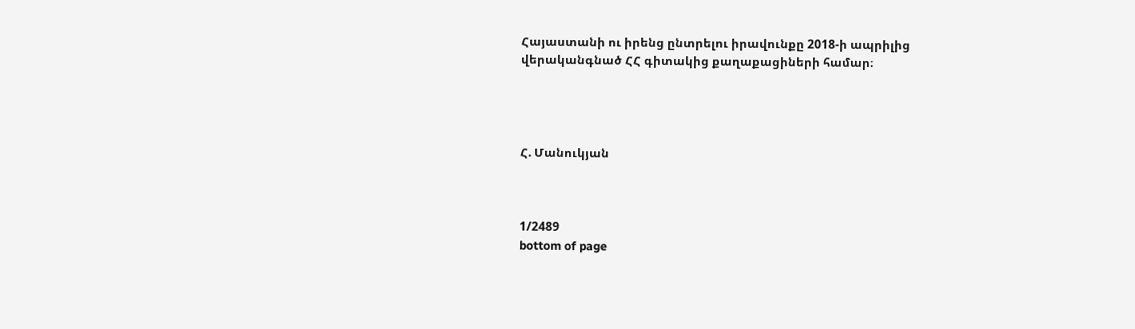Հայաստանի ու իրենց ընտրելու իրավունքը 2018-ի ապրիլից  վերականգնած ՀՀ գիտակից քաղաքացիների համար։




Հ. Մանուկյան



1/2489
bottom of page